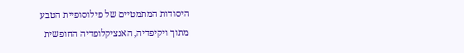היסודות המתמטיים של פילוסופיית הטבע
מתוך ויקיפדיה, האנציקלופדיה החופשית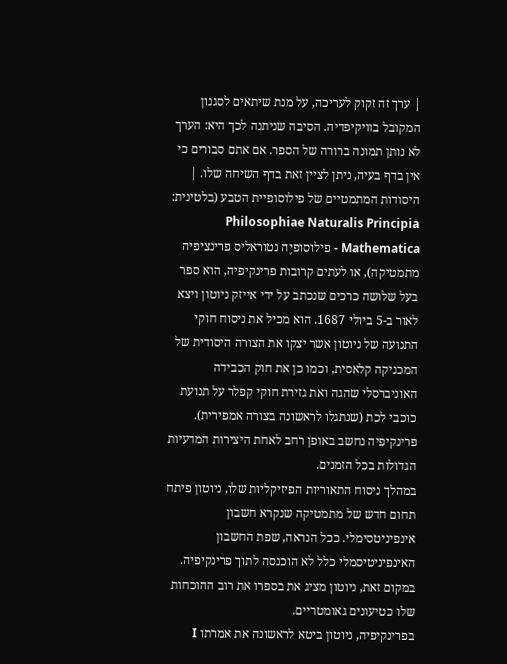| ערך זה זקוק לעריכה, על מנת שיתאים לסגנון המקובל בוויקיפדיה. הסיבה שניתנה לכך היא: הערך לא נותן תמונה ברורה של הספר. אם אתם סבורים כי אין בדף בעיה, ניתן לציין זאת בדף השיחה שלו. |
היסודות המתמטיים של פילוסופיית הטבע (בלטינית: Philosophiae Naturalis Principia Mathematica - פילוסופיֶה נטוראליס פרינציפיה מתמטיקה), או לעתים קרובות פרינקיפיה, הוא ספר בעל שלושה כרכים שנכתב על ידי אייזק ניוטון ויצא לאור ב-5 ביולי 1687. הוא מכיל את ניסוח חוקי התנועה של ניוטון אשר יצקו את הצורה היסודית של המכניקה קלאסית, וכמו כן את חוק הכבידה האוניברסלי שהגה ואת גזירת חוקי קפלר על תנועת כוכבי לכת (שנתגלו לראשונה בצורה אמפירית). פרינקיפיה נחשב באופן רחב לאחת היצירות המדעיות הגדולות בכל הזמנים.
במהלך ניסוח התאוריות הפיזיקליות שלו, ניוטון פיתח תחום חדש של מתמטיקה שנקרא חשבון אינפיניטסימלי. ככל הנראה, שפת החשבון האינפיניטיסמלי כלל לא הוכנסה לתוך פרינקיפיה. במקום זאת, ניוטון מציג את בספרו את רוב ההוכחות שלו כטיעונים גאומטריים.
בפרינקיפיה, ניוטון ביטא לראשונה את אמרתו I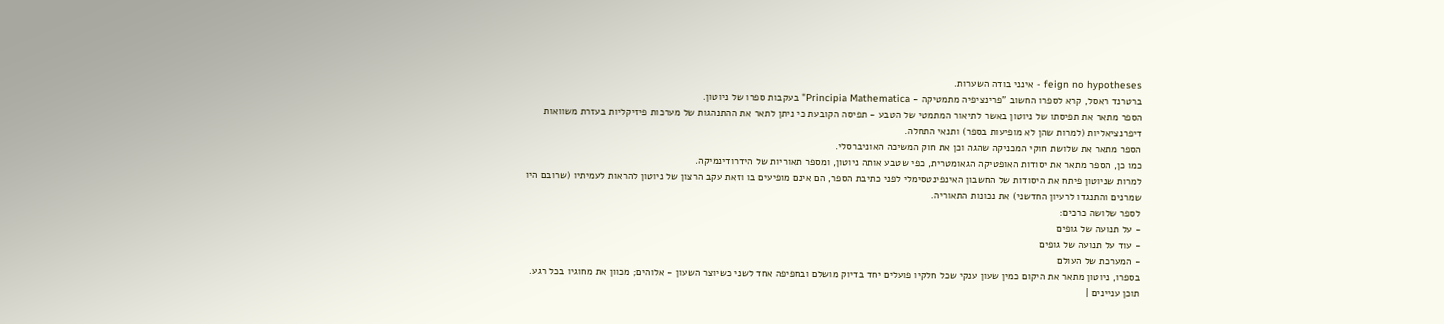feign no hypotheses - אינני בודה השערות.
ברטרנד ראסל, קרא לספרו החשוב "פרינציפיה מתמטיקה - Principia Mathematica" בעקבות ספרו של ניוטון.
הספר מתאר את תפיסתו של ניוטון באשר לתיאור המתמטי של הטבע - תפיסה הקובעת כי ניתן לתאר את ההתנהגות של מערכות פיזיקליות בעזרת משוואות דיפרנציאליות (למרות שהן לא מופיעות בספר) ותנאי התחלה.
הספר מתאר את שלושת חוקי המכניקה שהגה וכן את חוק המשיכה האוניברסלי.
כמו כן, הספר מתאר את יסודות האופטיקה הגאומטרית, כפי שטבע אותה ניוטון, ומספר תאוריות של הידרודינמיקה.
למרות שניוטון פיתח את היסודות של החשבון האינפינטסימלי לפני כתיבת הספר, הם אינם מופיעים בו וזאת עקב הרצון של ניוטון להראות לעמיתיו (שרובם היו שמרנים והתנגדו לרעיון החדשני) את נכונות התאוריה.
לספר שלושה כרכים:
- על תנועה של גופים
- עוד על תנועה של גופים
- המערכת של העולם
בספרו, ניוטון מתאר את היקום כמין שעון ענקי שכל חלקיו פועלים יחד בדיוק מושלם ובחפיפה אחד לשני כשיוצר השעון - אלוהים; מכוון את מחוגיו בכל רגע.
תוכן עניינים |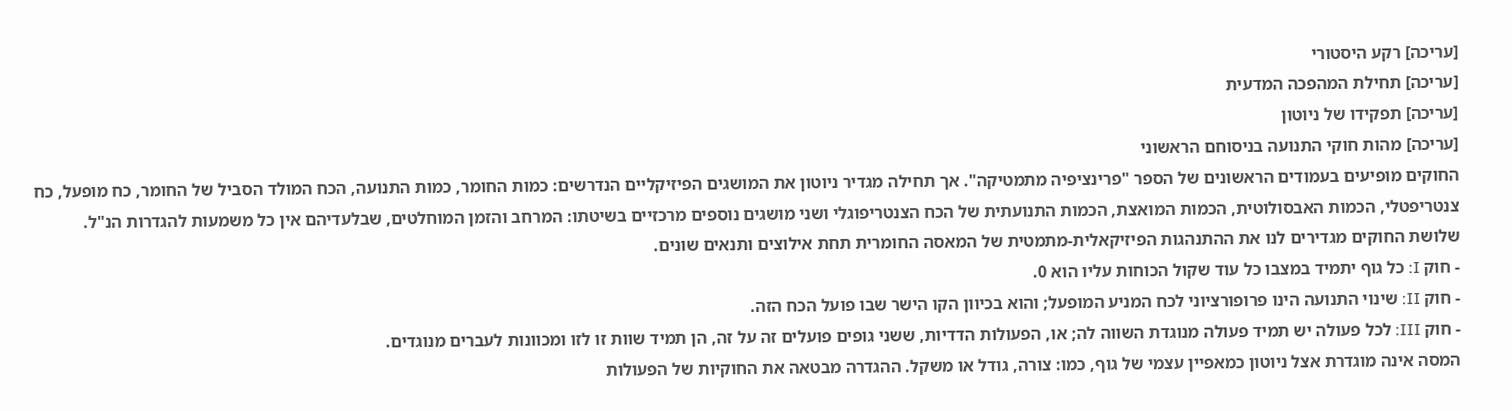[עריכה] רקע היסטורי
[עריכה] תחילת המהפכה המדעית
[עריכה] תפקידו של ניוטון
[עריכה] מהות חוקי התנועה בניסוחם הראשוני
החוקים מופיעים בעמודים הראשונים של הספר "פרינציפיה מתמטיקה". אך תחילה מגדיר ניוטון את המושגים הפיזיקליים הנדרשים: כמות החומר, כמות התנועה, הכח המולד הסביל של החומר, כח מופעל, כח צנטריפטלי, הכמות האבסולוטית, הכמות המואצת, הכמות התנועתית של הכח הצנטריפוגלי ושני מושגים נוספים מרכזיים בשיטתו: המרחב והזמן המוחלטים, שבלעדיהם אין כל משמעות להגדרות הנ"ל.
שלושת החוקים מגדירים לנו את ההתנהגות הפיזיקאלית-מתמטית של המאסה החומרית תחת אילוצים ותנאים שונים.
- חוק I: כל גוף יתמיד במצבו כל עוד שקול הכוחות עליו הוא 0.
- חוק II: שינוי התנועה הינו פרופורציוני לכח המניע המופעל; והוא בכיוון הקו הישר שבו פועל הכח הזה.
- חוק III: לכל פעולה יש תמיד פעולה מנוגדת השווה לה; או, הפעולות הדדיות, ששני גופים פועלים זה על זה, הן תמיד שוות זו לזו ומכוונות לעברים מנוגדים.
המסה אינה מוגדרת אצל ניוטון כמאפיין עצמי של גוף, כמו: צורה, גודל או משקל. ההגדרה מבטאה את החוקיות של הפעולות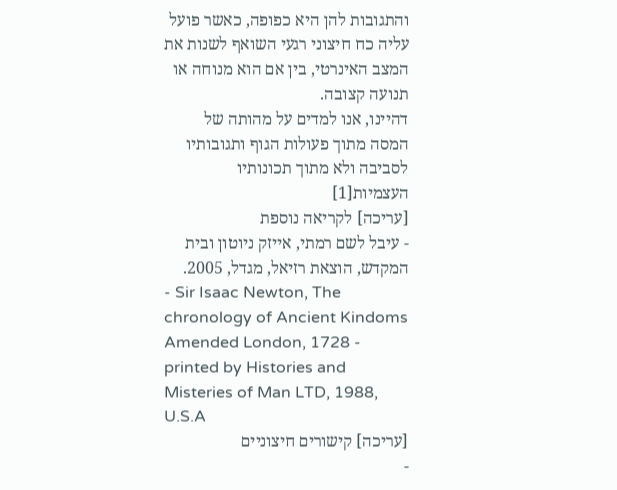והתגובות להן היא כפופה, כאשר פועל עליה כח חיצוני רגעי השואף לשנות את המצב האינרטי, בין אם הוא מנוחה או תנועה קצובה.
דהיינו, אנו למדים על מהותה של המסה מתוך פעולות הגוף ותגובותיו לסביבה ולא מתוך תכונותיו העצמיות[1]
[עריכה] לקריאה נוספת
- עיבל לשם רמתי, אייזק ניוטון ובית המקדש, הוצאת רזיאל, מגדל, 2005.
- Sir Isaac Newton, The chronology of Ancient Kindoms Amended London, 1728 - printed by Histories and Misteries of Man LTD, 1988, U.S.A
[עריכה] קישורים חיצוניים
-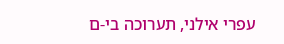עפרי אילני, תערוכה בי-ם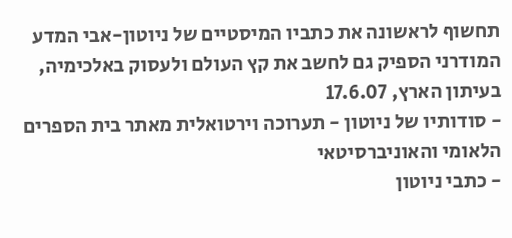תחשוף לראשונה את כתביו המיסטיים של ניוטון-אבי המדע המודרני הספיק גם לחשב את קץ העולם ולעסוק באלכימיה, בעיתון הארץ, 17.6.07
- סודותיו של ניוטון - תערוכה וירטואלית מאתר בית הספרים הלאומי והאוניברסיטאי
- כתבי ניוטון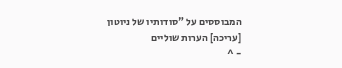המבוססים על "סודותיו של ניוטון
[עריכה] הערות שוליים
- ^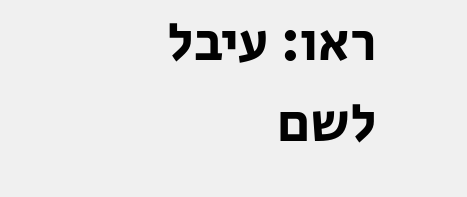ראו: עיבל לשם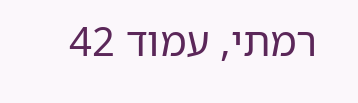רמתי, עמוד 42